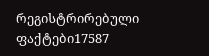რეგისტრირებული ფაქტები17587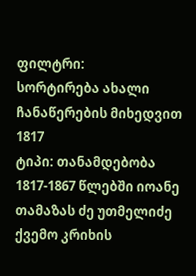ფილტრი:
სორტირება ახალი ჩანაწერების მიხედვით
1817
ტიპი: თანამდებობა
1817-1867 წლებში იოანე თამაზას ძე უთმელიძე ქვემო კრიხის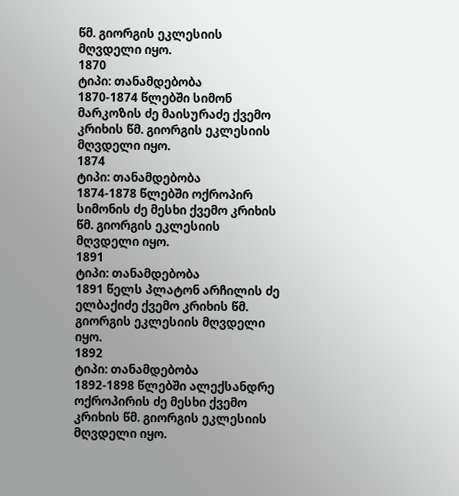წმ. გიორგის ეკლესიის მღვდელი იყო.
1870
ტიპი: თანამდებობა
1870-1874 წლებში სიმონ მარკოზის ძე მაისურაძე ქვემო კრიხის წმ. გიორგის ეკლესიის მღვდელი იყო.
1874
ტიპი: თანამდებობა
1874-1878 წლებში ოქროპირ სიმონის ძე მესხი ქვემო კრიხის წმ. გიორგის ეკლესიის მღვდელი იყო.
1891
ტიპი: თანამდებობა
1891 წელს პლატონ არჩილის ძე ელბაქიძე ქვემო კრიხის წმ. გიორგის ეკლესიის მღვდელი იყო.
1892
ტიპი: თანამდებობა
1892-1898 წლებში ალექსანდრე ოქროპირის ძე მესხი ქვემო კრიხის წმ. გიორგის ეკლესიის მღვდელი იყო.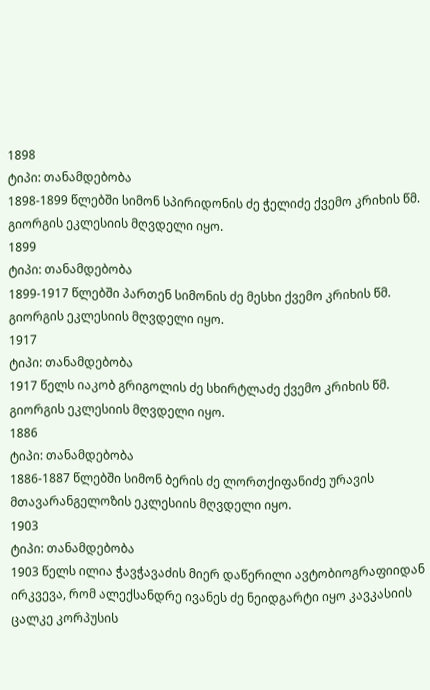1898
ტიპი: თანამდებობა
1898-1899 წლებში სიმონ სპირიდონის ძე ჭელიძე ქვემო კრიხის წმ. გიორგის ეკლესიის მღვდელი იყო.
1899
ტიპი: თანამდებობა
1899-1917 წლებში პართენ სიმონის ძე მესხი ქვემო კრიხის წმ. გიორგის ეკლესიის მღვდელი იყო.
1917
ტიპი: თანამდებობა
1917 წელს იაკობ გრიგოლის ძე სხირტლაძე ქვემო კრიხის წმ. გიორგის ეკლესიის მღვდელი იყო.
1886
ტიპი: თანამდებობა
1886-1887 წლებში სიმონ ბერის ძე ლორთქიფანიძე ურავის მთავარანგელოზის ეკლესიის მღვდელი იყო.
1903
ტიპი: თანამდებობა
1903 წელს ილია ჭავჭავაძის მიერ დაწერილი ავტობიოგრაფიიდან ირკვევა, რომ ალექსანდრე ივანეს ძე ნეიდგარტი იყო კავკასიის ცალკე კორპუსის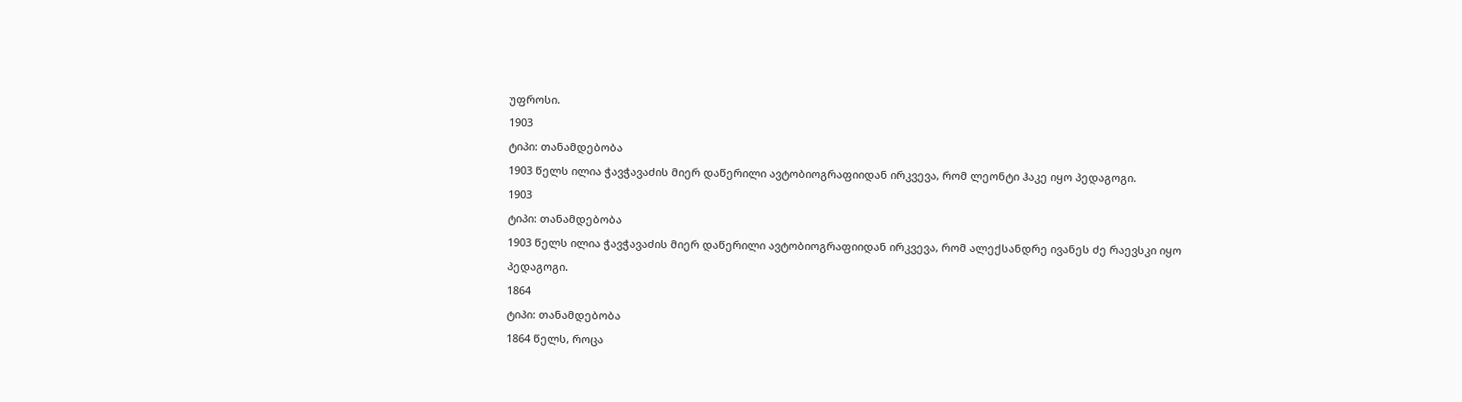უფროსი.
1903
ტიპი: თანამდებობა
1903 წელს ილია ჭავჭავაძის მიერ დაწერილი ავტობიოგრაფიიდან ირკვევა, რომ ლეონტი ჰაკე იყო პედაგოგი.
1903
ტიპი: თანამდებობა
1903 წელს ილია ჭავჭავაძის მიერ დაწერილი ავტობიოგრაფიიდან ირკვევა, რომ ალექსანდრე ივანეს ძე რაევსკი იყო პედაგოგი.
1864
ტიპი: თანამდებობა
1864 წელს, როცა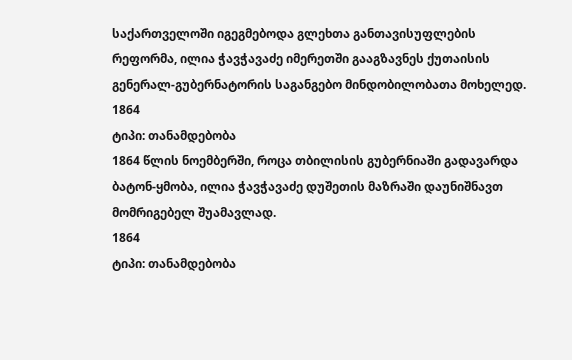საქართველოში იგეგმებოდა გლეხთა განთავისუფლების რეფორმა, ილია ჭავჭავაძე იმერეთში გააგზავნეს ქუთაისის გენერალ-გუბერნატორის საგანგებო მინდობილობათა მოხელედ.
1864
ტიპი: თანამდებობა
1864 წლის ნოემბერში, როცა თბილისის გუბერნიაში გადავარდა ბატონ-ყმობა, ილია ჭავჭავაძე დუშეთის მაზრაში დაუნიშნავთ მომრიგებელ შუამავლად.
1864
ტიპი: თანამდებობა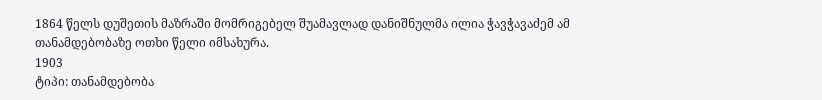1864 წელს დუშეთის მაზრაში მომრიგებელ შუამავლად დანიშნულმა ილია ჭავჭავაძემ ამ თანამდებობაზე ოთხი წელი იმსახურა.
1903
ტიპი: თანამდებობა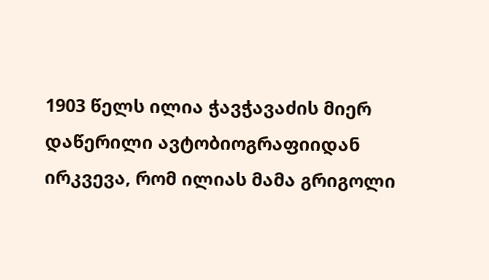1903 წელს ილია ჭავჭავაძის მიერ დაწერილი ავტობიოგრაფიიდან ირკვევა, რომ ილიას მამა გრიგოლი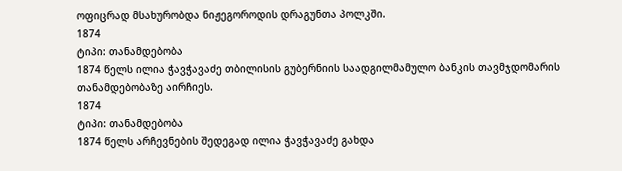ოფიცრად მსახურობდა ნიჟეგოროდის დრაგუნთა პოლკში.
1874
ტიპი: თანამდებობა
1874 წელს ილია ჭავჭავაძე თბილისის გუბერნიის საადგილმამულო ბანკის თავმჯდომარის თანამდებობაზე აირჩიეს.
1874
ტიპი: თანამდებობა
1874 წელს არჩევნების შედეგად ილია ჭავჭავაძე გახდა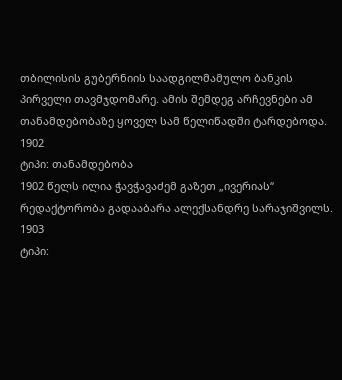თბილისის გუბერნიის საადგილმამულო ბანკის პირველი თავმჯდომარე. ამის შემდეგ არჩევნები ამ თანამდებობაზე ყოველ სამ წელიწადში ტარდებოდა.
1902
ტიპი: თანამდებობა
1902 წელს ილია ჭავჭავაძემ გაზეთ „ივერიას“ რედაქტორობა გადააბარა ალექსანდრე სარაჯიშვილს.
1903
ტიპი: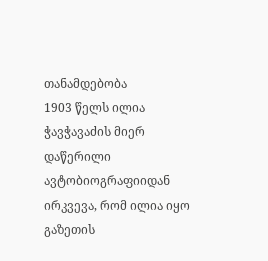თანამდებობა
1903 წელს ილია ჭავჭავაძის მიერ დაწერილი ავტობიოგრაფიიდან ირკვევა, რომ ილია იყო გაზეთის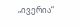„ივერია“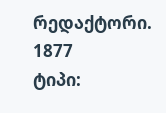რედაქტორი.
1877
ტიპი: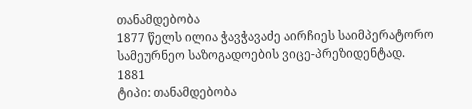თანამდებობა
1877 წელს ილია ჭავჭავაძე აირჩიეს საიმპერატორო სამეურნეო საზოგადოების ვიცე-პრეზიდენტად.
1881
ტიპი: თანამდებობა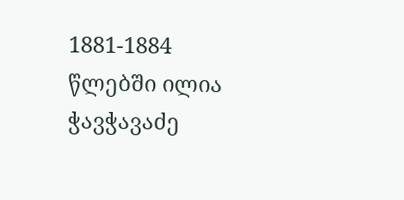1881-1884 წლებში ილია ჭავჭავაძე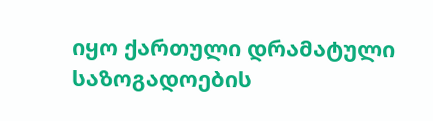იყო ქართული დრამატული საზოგადოების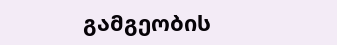გამგეობის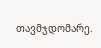თავმჯდომარე.